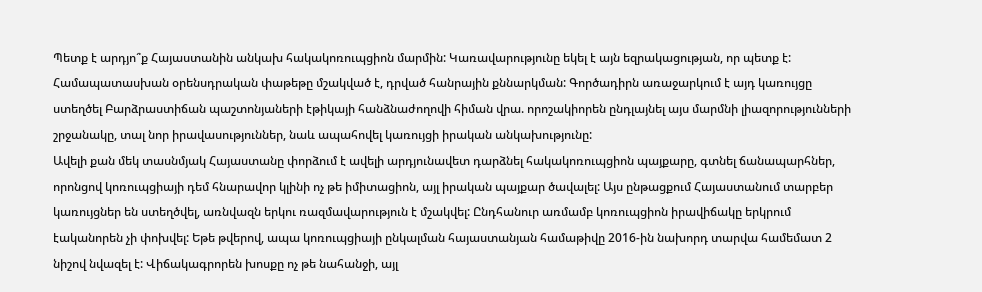Պետք է արդյո՞ք Հայաստանին անկախ հակակոռուպցիոն մարմին: Կառավարությունը եկել է այն եզրակացության, որ պետք է: Համապատասխան օրենսդրական փաթեթը մշակված է, դրված հանրային քննարկման: Գործադիրն առաջարկում է այդ կառույցը ստեղծել Բարձրաստիճան պաշտոնյաների էթիկայի հանձնաժողովի հիման վրա. որոշակիորեն ընդլայնել այս մարմնի լիազորությունների շրջանակը, տալ նոր իրավասություններ, նաև ապահովել կառույցի իրական անկախությունը:
Ավելի քան մեկ տասնմյակ Հայաստանը փորձում է ավելի արդյունավետ դարձնել հակակոռուպցիոն պայքարը, գտնել ճանապարհներ, որոնցով կոռուպցիայի դեմ հնարավոր կլինի ոչ թե իմիտացիոն, այլ իրական պայքար ծավալել: Այս ընթացքում Հայաստանում տարբեր կառույցներ են ստեղծվել, առնվազն երկու ռազմավարություն է մշակվել: Ընդհանուր առմամբ կոռուպցիոն իրավիճակը երկրում էականորեն չի փոխվել: Եթե թվերով, ապա կոռուպցիայի ընկալման հայաստանյան համաթիվը 2016-ին նախորդ տարվա համեմատ 2 նիշով նվազել է: Վիճակագրորեն խոսքը ոչ թե նահանջի, այլ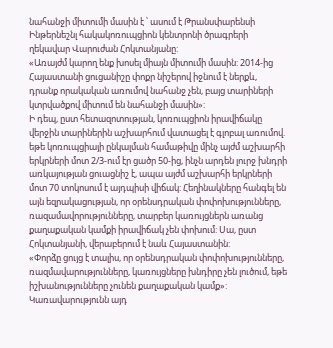նահանջի միտումի մասին է ՝ ասում է Թրանսփարենսի Ինթերնեշնլ հակակոռուպցիոն կենտրոնի ծրագրերի ղեկավար Վարուժան Հոկտանյանը:
«Առայժմ կարող ենք խոսել միայն միտումի մասին: 2014-ից Հայաստանի ցուցանիշը փոքր նիշերով իջնում է ներքև, դրանք որակական առումով նահանջ չեն, բայց տարիների կտրվածքով միտում են նահանջի մասին»:
Ի դեպ, ըստ հետազոտության, կոռուպցիոն իրավիճակը վերջին տարիներին աշխարհում վատացել է գլոբալ առումով. եթե կոռուպցիայի ընկալման համաթիվը մինչ այժմ աշխարհի երկրների մոտ 2/3-ում էր ցածր 50-ից, ինչն արդեն լուրջ խնդրի առկայության ցուացնիշ է, ապա այժմ աշխարհի երկրների մոտ 70 տոկոսում է այդպիսի վիճակ: Հեղինակները հանգել են այն եզրակացության, որ օրենսդրական փոփոխությունները, ռազամավորությունները, տարբեր կառույցներն առանց քաղաքական կամքի իրավիճակ չեն փոխում: Սա, ըստ Հոկտանյանի, վերաբերում է նաև Հայաստանին:
«Փորձը ցույց է տալիս, որ օրենսդրական փոփոխությունները, ռազմավարությունները, կառույցները խնդիրը չեն լուծում, եթե իշխանությունները չունեն քաղաքական կամք»:
Կառավարությունն այդ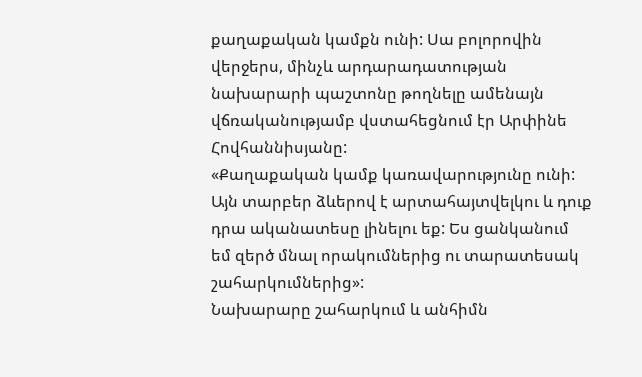քաղաքական կամքն ունի: Սա բոլորովին վերջերս, մինչև արդարադատության նախարարի պաշտոնը թողնելը ամենայն վճռականությամբ վստահեցնում էր Արփինե Հովհաննիսյանը:
«Քաղաքական կամք կառավարությունը ունի: Այն տարբեր ձևերով է արտահայտվելկու և դուք դրա ականատեսը լինելու եք: Ես ցանկանում եմ զերծ մնալ որակումներից ու տարատեսակ շահարկումներից»:
Նախարարը շահարկում և անհիմն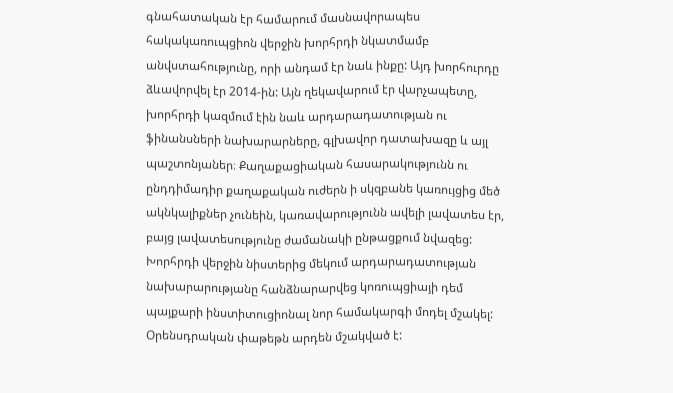գնահատական էր համարում մասնավորապես հակակառուպցիոն վերջին խորհրդի նկատմամբ անվստահությունը, որի անդամ էր նաև ինքը: Այդ խորհուրդը ձևավորվել էր 2014-ին: Այն ղեկավարում էր վարչապետը, խորհրդի կազմում էին նաև արդարադատության ու ֆինանսների նախարարները, գլխավոր դատախազը և այլ պաշտոնյաներ։ Քաղաքացիական հասարակությունն ու ընդդիմադիր քաղաքական ուժերն ի սկզբանե կառույցից մեծ ակնկալիքներ չունեին, կառավարությունն ավելի լավատես էր, բայց լավատեսությունը ժամանակի ընթացքում նվազեց: Խորհրդի վերջին նիստերից մեկում արդարադատության նախարարությանը հանձնարարվեց կոռուպցիայի դեմ պայքարի ինստիտուցիոնալ նոր համակարգի մոդել մշակել:
Օրենսդրական փաթեթն արդեն մշակված է: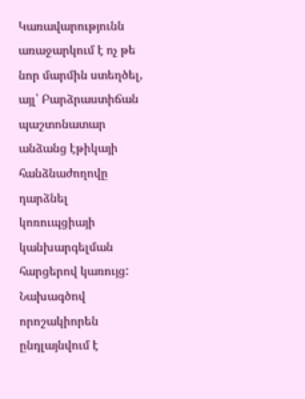Կառավարությունն առաջարկում է ոչ թե նոր մարմին ստեղծել, այլ՝ Բարձրաստիճան պաշտոնատար անձանց էթիկայի հանձնաժողովը դարձնել կոռուպցիայի կանխարգելման հարցերով կառույց: Նախագծով որոշակիորեն ընդլայնվում է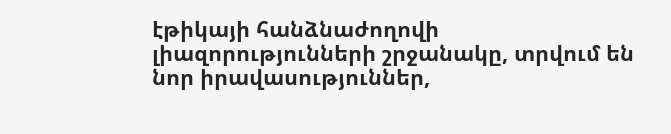էթիկայի հանձնաժողովի լիազորությունների շրջանակը, տրվում են նոր իրավասություններ,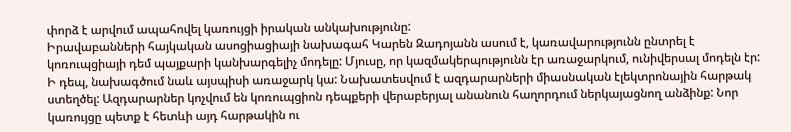փորձ է արվում ապահովել կառույցի իրական անկախությունը:
Իրավաբանների հայկական ասոցիացիայի նախագահ Կարեն Զադոյանն ասում է, կառավարությունն ընտրել է կոռուպցիայի դեմ պայքարի կանխարգելիչ մոդելը: Մյուսը, որ կազմակերպությունն էր առաջարկում, ունիվերսալ մոդելն էր:
Ի դեպ, նախագծում նաև այսպիսի առաջարկ կա: Նախատեսվում է ազդարարների միասնական էլեկտրոնային հարթակ ստեղծել: Ազդարարներ կոչվում են կոռուպցիոն դեպքերի վերաբերյալ անանուն հաղորդում ներկայացնող անձինք: Նոր կառույցը պետք է հետևի այդ հարթակին ու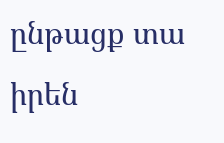ընթացք տա իրեն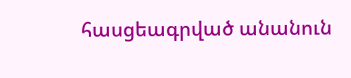հասցեագրված անանուն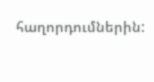հաղորդումներին: